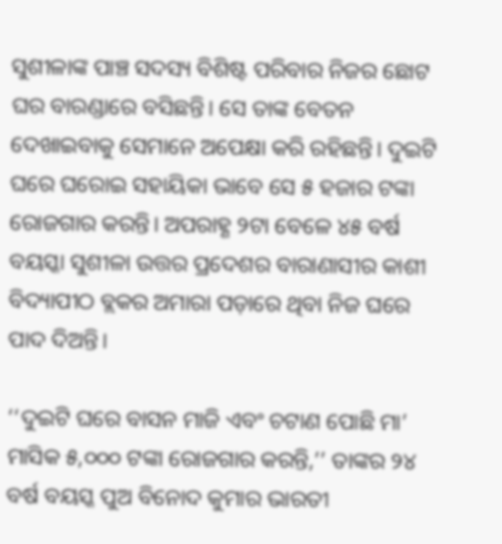ସୁଶୀଳାଙ୍କ ପାଞ୍ଚ ସଦସ୍ୟ ବିଶିଷ୍ଟ ପରିବାର ନିଜର ଛୋଟ ଘର ବାରଣ୍ଡାରେ ବସିଛନ୍ତି। ସେ ତାଙ୍କ ବେତନ ଦେଖାଇବାକୁ ସେମାନେ ଅପେକ୍ଷା କରି ରହିଛନ୍ତି। ଦୁଇଟି ଘରେ ଘରୋଇ ସହାୟିକା ଭାବେ ସେ ୫ ହଜାର ଟଙ୍କା ରୋଜଗାର କରନ୍ତି। ଅପରାହ୍ଣ ୨ଟା ବେଳେ ୪୫ ବର୍ଷ ବୟସ୍କା ସୁଶୀଳା ଉତ୍ତର ପ୍ରଦେଶର ବାରାଣାସୀର କାଶୀ ବିଦ୍ୟାପୀଠ ବ୍ଲକର ଅମାରା ପଡ଼ାରେ ଥିବା ନିଜ ଘରେ ପାଦ ଦିଅନ୍ତି।

‘‘ଦୁଇଟି ଘରେ ବାସନ ମାଜି ଏବଂ ଚଟାଣ ପୋଛି ମା’ ମାସିକ ୫,୦୦୦ ଟଙ୍କା ରୋଜଗାର କରନ୍ତି,’’ ତାଙ୍କର ୨୪ ବର୍ଷ ବୟସ୍କ ପୁଅ ବିନୋଦ କୁମାର ଭାରତୀ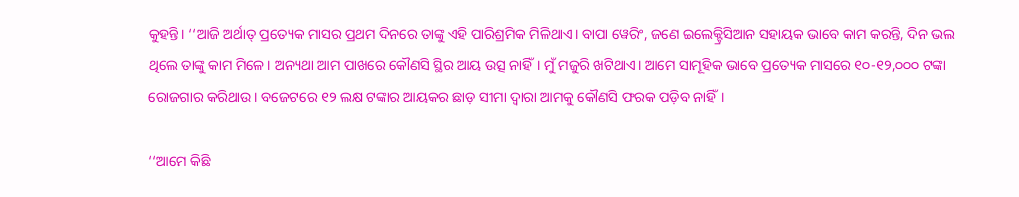କୁହନ୍ତି। ‘‘ଆଜି ଅର୍ଥାତ୍‌ ପ୍ରତ୍ୟେକ ମାସର ପ୍ରଥମ ଦିନରେ ତାଙ୍କୁ ଏହି ପାରିଶ୍ରମିକ ମିଳିଥାଏ। ବାପା ୱେରିଂ, ଜଣେ ଇଲେକ୍ଟ୍ରିସିଆନ ସହାୟକ ଭାବେ କାମ କରନ୍ତି, ଦିନ ଭଲ ଥିଲେ ତାଙ୍କୁ କାମ ମିଳେ। ଅନ୍ୟଥା ଆମ ପାଖରେ କୌଣସି ସ୍ଥିର ଆୟ ଉତ୍ସ ନାହିଁ। ମୁଁ ମଜୁରି ଖଟିଥାଏ। ଆମେ ସାମୂହିକ ଭାବେ ପ୍ରତ୍ୟେକ ମାସରେ ୧୦-୧୨,୦୦୦ ଟଙ୍କା ରୋଜଗାର କରିଥାଉ। ବଜେଟରେ ୧୨ ଲକ୍ଷ ଟଙ୍କାର ଆୟକର ଛାଡ଼ ସୀମା ଦ୍ୱାରା ଆମକୁ କୌଣସି ଫରକ ପଡ଼ିବ ନାହିଁ।

‘‘ଆମେ କିଛି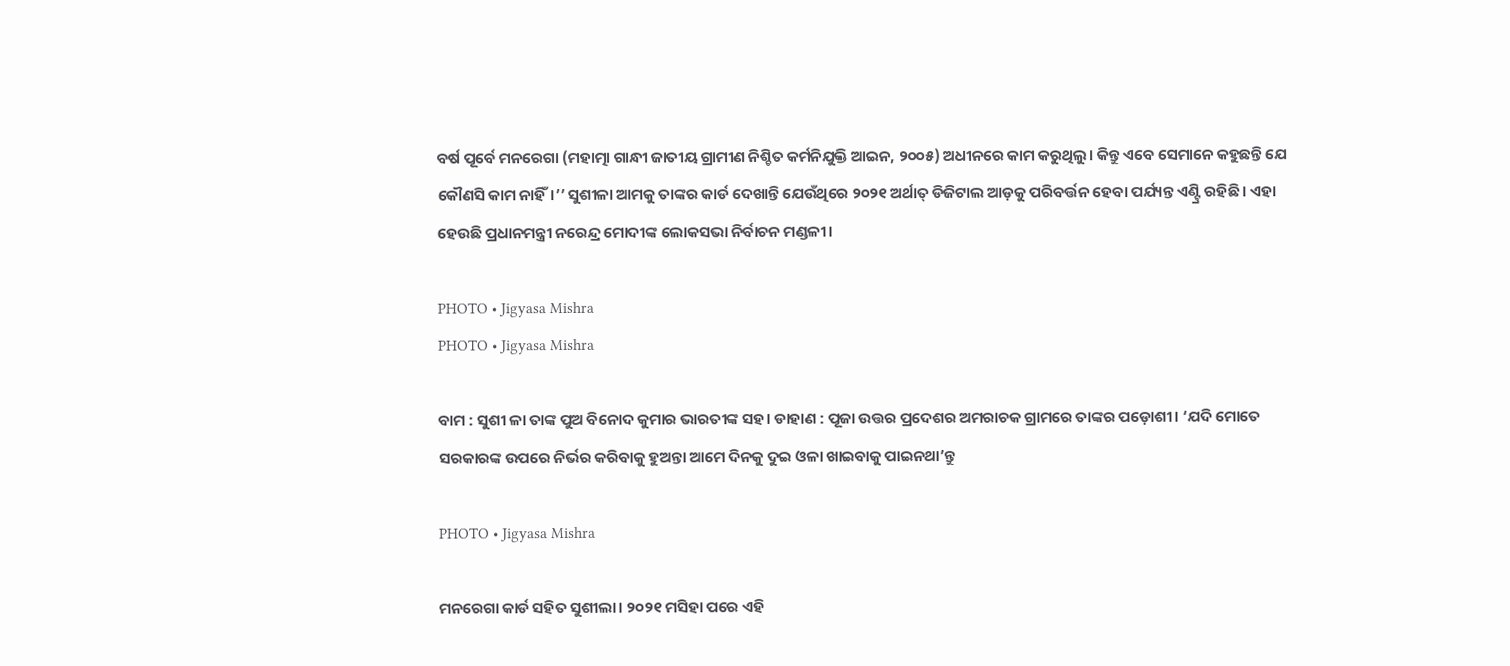ବର୍ଷ ପୂର୍ବେ ମନରେଗା (ମହାତ୍ମା ଗାନ୍ଧୀ ଜାତୀୟ ଗ୍ରାମୀଣ ନିଶ୍ଚିତ କର୍ମନିଯୁକ୍ତି ଆଇନ, ୨୦୦୫) ଅଧୀନରେ କାମ କରୁଥିଲୁ। କିନ୍ତୁ ଏବେ ସେମାନେ କହୁଛନ୍ତି ଯେ କୌଣସି କାମ ନାହିଁ।’’ ସୁଶୀଳା ଆମକୁ ତାଙ୍କର କାର୍ଡ ଦେଖାନ୍ତି ଯେଉଁଥିରେ ୨୦୨୧ ଅର୍ଥାତ୍‌ ଡିଜିଟାଲ ଆଡ଼କୁ ପରିବର୍ତ୍ତନ ହେବା ପର୍ଯ୍ୟନ୍ତ ଏଣ୍ଟ୍ରି ରହିଛି । ଏହା ହେଉଛି ପ୍ରଧାନମନ୍ତ୍ରୀ ନରେନ୍ଦ୍ର ମୋଦୀଙ୍କ ଲୋକସଭା ନିର୍ବାଚନ ମଣ୍ଡଳୀ।

PHOTO • Jigyasa Mishra
PHOTO • Jigyasa Mishra

ବାମ : ସୁଶୀ ଳା ତାଙ୍କ ପୁଅ ବିନୋଦ କୁମାର ଭାରତୀଙ୍କ ସହ। ଡାହାଣ : ପୂଜା ଉତ୍ତର ପ୍ରଦେଶର ଅମରାଚକ ଗ୍ରାମରେ ତାଙ୍କର ପଡ଼ୋଶୀ। ‘ଯଦି ମୋତେ ସରକାରଙ୍କ ଉପରେ ନିର୍ଭର କରିବାକୁ ହୁଅନ୍ତା ଆମେ ଦିନକୁ ଦୁଇ ଓଳା ଖାଇବାକୁ ପାଇନଥା’ନ୍ତୁ

PHOTO • Jigyasa Mishra

ମନରେଗା କାର୍ଡ ସହିତ ସୁଶୀଲା। ୨୦୨୧ ମସିହା ପରେ ଏହି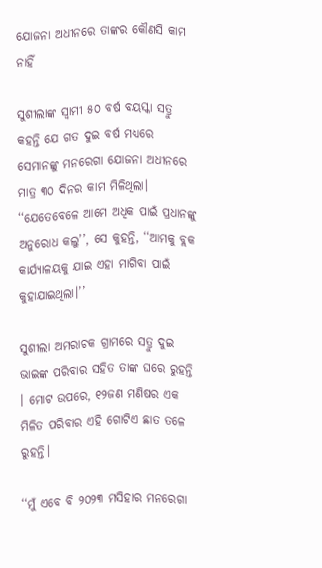ଯୋଜନା ଅଧୀନରେ ତାଙ୍କର କୌଣସି କାମ ନାହିଁ

ସୁଶୀଲାଙ୍କ ସ୍ୱାମୀ ୫୦ ବର୍ଷ ବୟସ୍କା ସତ୍ରୁ କହନ୍ତି ଯେ ଗତ ଦୁଇ ବର୍ଷ ମଧ୍ୟରେ ସେମାନଙ୍କୁ ମନରେଗା ଯୋଜନା ଅଧୀନରେ ମାତ୍ର ୩୦ ଦିନର କାମ ମିଳିଥିଲା। ‘‘ଯେତେବେଳେ ଆମେ ଅଧିକ ପାଇଁ ପ୍ରଧାନଙ୍କୁ ଅନୁରୋଧ କଲୁ’’, ସେ କୁହନ୍ତି, ‘‘ଆମକୁ ବ୍ଲକ କାର୍ଯ୍ୟାଳୟକୁ ଯାଇ ଏହା ମାଗିବା ପାଇଁ କୁହାଯାଇଥିଲା।’’

ସୁଶୀଲା ଅମରାଚକ ଗ୍ରାମରେ ସତ୍ରୁ ଦୁଇ ଭାଇଙ୍କ ପରିବାର ସହିତ ତାଙ୍କ ଘରେ ରୁହନ୍ତି । ମୋଟ ଉପରେ, ୧୨ଜଣ ମଣିଷର ଏକ ମିଳିତ ପରିବାର ଏହି ଗୋଟିଏ ଛାତ ତଳେ ରୁହନ୍ତି।

‘‘ମୁଁ ଏବେ ବି ୨୦୨୩ ମସିହାର ମନରେଗା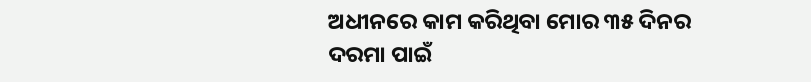ଅଧୀନରେ କାମ କରିଥିବା ମୋର ୩୫ ଦିନର ଦରମା ପାଇଁ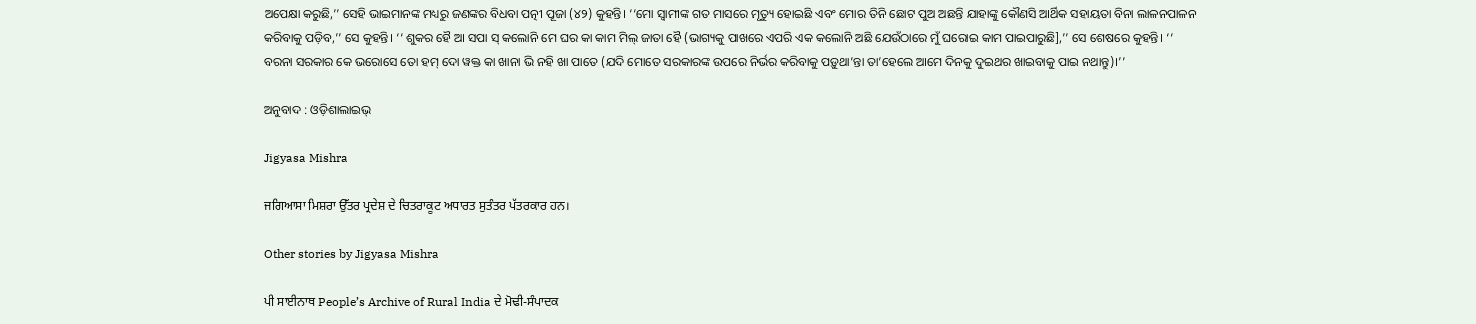ଅପେକ୍ଷା କରୁଛି,’’ ସେହି ଭାଇମାନଙ୍କ ମଧ୍ୟରୁ ଜଣଙ୍କର ବିଧବା ପତ୍ନୀ ପୂଜା (୪୨) କୁହନ୍ତି। ‘‘ମୋ ସ୍ୱାମୀଙ୍କ ଗତ ମାସରେ ମୃତ୍ୟୁ ହୋଇଛି ଏବଂ ମୋର ତିନି ଛୋଟ ପୁଅ ଅଛନ୍ତି ଯାହାଙ୍କୁ କୌଣସି ଆର୍ଥିକ ସହାୟତା ବିନା ଲାଳନପାଳନ କରିବାକୁ ପଡ଼ିବ,’’ ସେ କୁହନ୍ତି। ‘‘ ଶୁକର ହୈ ଆ ସପା ସ୍ କଲୋନି ମେ ଘର କା କାମ ମିଲ୍ ଜାତା ହୈ (ଭାଗ୍ୟକୁ ପାଖରେ ଏପରି ଏକ କଲୋନି ଅଛି ଯେଉଁଠାରେ ମୁଁ ଘରୋଇ କାମ ପାଇପାରୁଛି],’’ ସେ ଶେଷରେ କୁହନ୍ତି। ‘‘ ବରନା ସରକାର କେ ଭରୋସେ ତୋ ହମ୍ ଦୋ ୱକ୍ତ କା ଖାନା ଭି ନହି ଖା ପାତେ (ଯଦି ମୋତେ ସରକାରଙ୍କ ଉପରେ ନିର୍ଭର କରିବାକୁ ପଡ଼ୁଥା’ନ୍ତା ତା’ହେଲେ ଆମେ ଦିନକୁ ଦୁଇଥର ଖାଇବାକୁ ପାଇ ନଥାନ୍ତୁ)।’’

ଅନୁବାଦ : ଓଡ଼ିଶାଲାଇଭ୍‍

Jigyasa Mishra

ਜਗਿਆਸਾ ਮਿਸ਼ਰਾ ਉੱਤਰ ਪ੍ਰਦੇਸ਼ ਦੇ ਚਿਤਰਾਕੂਟ ਅਧਾਰਤ ਸੁਤੰਤਰ ਪੱਤਰਕਾਰ ਹਨ।

Other stories by Jigyasa Mishra

ਪੀ ਸਾਈਨਾਥ People’s Archive of Rural India ਦੇ ਮੋਢੀ-ਸੰਪਾਦਕ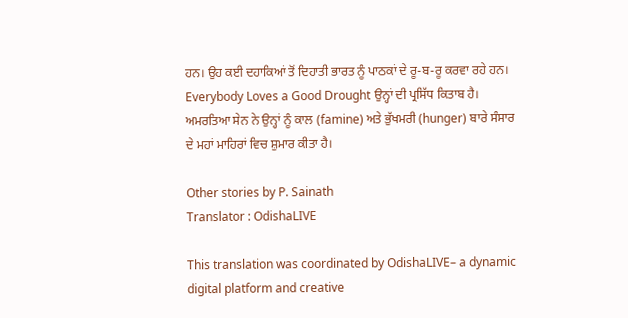ਹਨ। ਉਹ ਕਈ ਦਹਾਕਿਆਂ ਤੋਂ ਦਿਹਾਤੀ ਭਾਰਤ ਨੂੰ ਪਾਠਕਾਂ ਦੇ ਰੂ-ਬ-ਰੂ ਕਰਵਾ ਰਹੇ ਹਨ। Everybody Loves a Good Drought ਉਨ੍ਹਾਂ ਦੀ ਪ੍ਰਸਿੱਧ ਕਿਤਾਬ ਹੈ। ਅਮਰਤਿਆ ਸੇਨ ਨੇ ਉਨ੍ਹਾਂ ਨੂੰ ਕਾਲ (famine) ਅਤੇ ਭੁੱਖਮਰੀ (hunger) ਬਾਰੇ ਸੰਸਾਰ ਦੇ ਮਹਾਂ ਮਾਹਿਰਾਂ ਵਿਚ ਸ਼ੁਮਾਰ ਕੀਤਾ ਹੈ।

Other stories by P. Sainath
Translator : OdishaLIVE

This translation was coordinated by OdishaLIVE– a dynamic digital platform and creative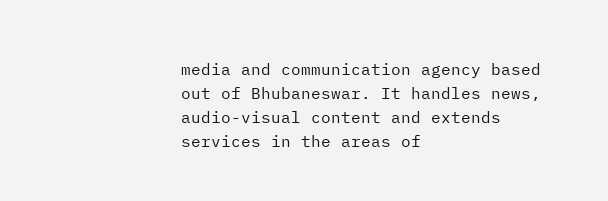media and communication agency based out of Bhubaneswar. It handles news, audio-visual content and extends services in the areas of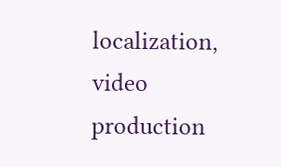localization, video production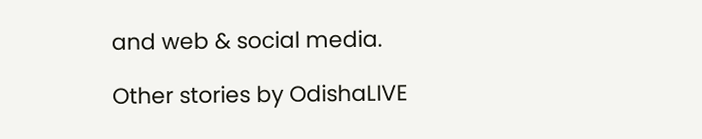and web & social media.

Other stories by OdishaLIVE